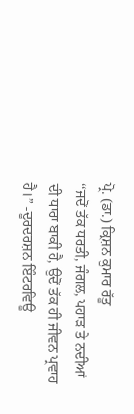ਪ੍ਰੋ. (ਡਾ.) ਕ੍ਰਿਸ਼ਨ ਕੁਮਾਰ ਰੱਤੂ
‘‘ਜਦੋਂ ਤੱਕ ਧਰਤੀ, ਜੰਗਲ, ਪਹਾੜ ਤੇ ਨਦੀਆਂ ਦੀ ਧਾਰਾ ਬਾਕੀ ਹੈ, ਉਦੋਂ ਤੱਕ ਹੀ ਜੀਵਨ ਪ੍ਰਵਾਹ ਹੈ।” -ਦੂਰਦਰਸ਼ਨ ਇੰਟਰਵਿਊ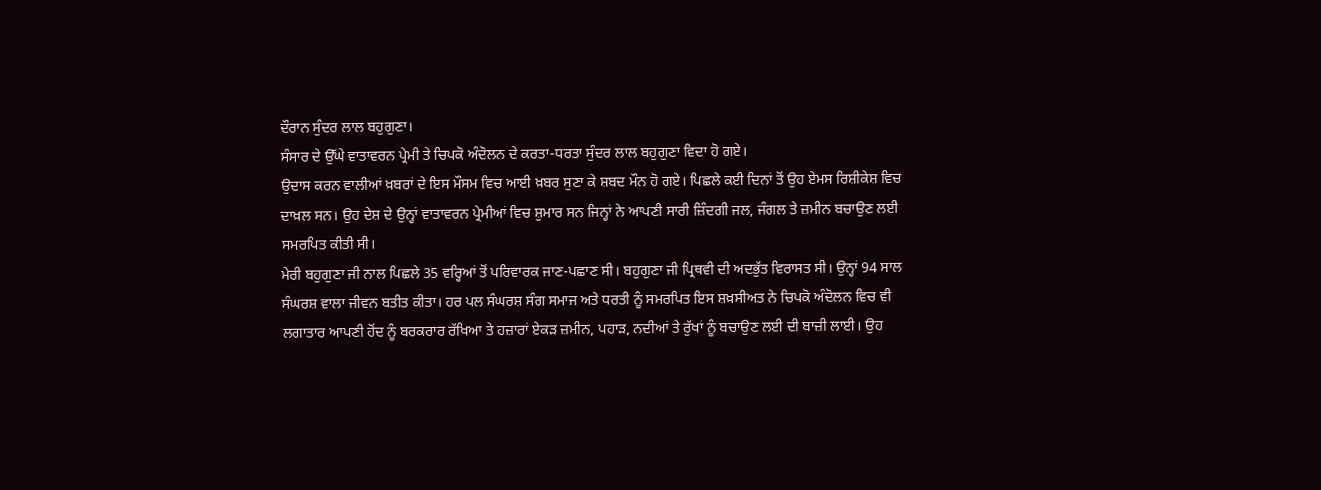ਦੌਰਾਨ ਸੁੰਦਰ ਲਾਲ ਬਹੁਗੁਣਾ।
ਸੰਸਾਰ ਦੇ ਉੱਘੇ ਵਾਤਾਵਰਨ ਪ੍ਰੇਮੀ ਤੇ ਚਿਪਕੋ ਅੰਦੋਲਨ ਦੇ ਕਰਤਾ-ਧਰਤਾ ਸੁੰਦਰ ਲਾਲ ਬਹੁਗੁਣਾ ਵਿਦਾ ਹੋ ਗਏ।
ਉਦਾਸ ਕਰਨ ਵਾਲੀਆਂ ਖ਼ਬਰਾਂ ਦੇ ਇਸ ਮੌਸਮ ਵਿਚ ਆਈ ਖ਼ਬਰ ਸੁਣਾ ਕੇ ਸ਼ਬਦ ਮੌਨ ਹੋ ਗਏ। ਪਿਛਲੇ ਕਈ ਦਿਨਾਂ ਤੋਂ ਉਹ ਏਮਸ ਰਿਸ਼ੀਕੇਸ਼ ਵਿਚ ਦਾਖ਼ਲ ਸਨ। ਉਹ ਦੇਸ਼ ਦੇ ਉਨ੍ਹਾਂ ਵਾਤਾਵਰਨ ਪ੍ਰੇਮੀਆਂ ਵਿਚ ਸ਼ੁਮਾਰ ਸਨ ਜਿਨ੍ਹਾਂ ਨੇ ਆਪਣੀ ਸਾਰੀ ਜ਼ਿੰਦਗੀ ਜਲ, ਜੰਗਲ ਤੇ ਜ਼ਮੀਨ ਬਚਾਉਣ ਲਈ ਸਮਰਪਿਤ ਕੀਤੀ ਸੀ।
ਮੇਰੀ ਬਹੁਗੁਣਾ ਜੀ ਨਾਲ ਪਿਛਲੇ 35 ਵਰ੍ਹਿਆਂ ਤੋਂ ਪਰਿਵਾਰਕ ਜਾਣ-ਪਛਾਣ ਸੀ। ਬਹੁਗੁਣਾ ਜੀ ਪ੍ਰਿਥਵੀ ਦੀ ਅਦਭੁੱਤ ਵਿਰਾਸਤ ਸੀ। ਉਨ੍ਹਾਂ 94 ਸਾਲ ਸੰਘਰਸ਼ ਵਾਲਾ ਜੀਵਨ ਬਤੀਤ ਕੀਤਾ। ਹਰ ਪਲ ਸੰਘਰਸ਼ ਸੰਗ ਸਮਾਜ ਅਤੇ ਧਰਤੀ ਨੂੰ ਸਮਰਪਿਤ ਇਸ ਸ਼ਖ਼ਸੀਅਤ ਨੇ ਚਿਪਕੋ ਅੰਦੋਲਨ ਵਿਚ ਵੀ ਲਗਾਤਾਰ ਆਪਣੀ ਹੋਂਦ ਨੂੰ ਬਰਕਰਾਰ ਰੱਖਿਆ ਤੇ ਹਜ਼ਾਰਾਂ ਏਕੜ ਜ਼ਮੀਨ, ਪਹਾੜ, ਨਦੀਆਂ ਤੇ ਰੁੱਖਾਂ ਨੂੰ ਬਚਾਉਣ ਲਈ ਦੀ ਬਾਜ਼ੀ ਲਾਈ। ਉਹ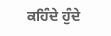ਕਹਿੰਦੇ ਹੁੰਦੇ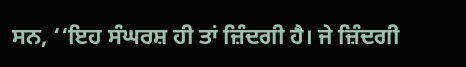ਸਨ, ‘‘ਇਹ ਸੰਘਰਸ਼ ਹੀ ਤਾਂ ਜ਼ਿੰਦਗੀ ਹੈ। ਜੇ ਜ਼ਿੰਦਗੀ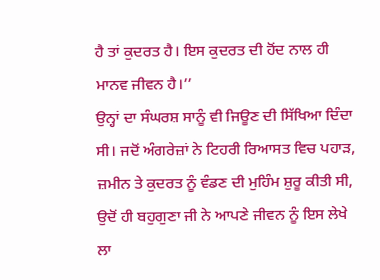ਹੈ ਤਾਂ ਕੁਦਰਤ ਹੈ। ਇਸ ਕੁਦਰਤ ਦੀ ਹੋਂਦ ਨਾਲ ਹੀ ਮਾਨਵ ਜੀਵਨ ਹੈ।’’
ਉਨ੍ਹਾਂ ਦਾ ਸੰਘਰਸ਼ ਸਾਨੂੰ ਵੀ ਜਿਊਣ ਦੀ ਸਿੱਖਿਆ ਦਿੰਦਾ ਸੀ। ਜਦੋਂ ਅੰਗਰੇਜ਼ਾਂ ਨੇ ਟਿਹਰੀ ਰਿਆਸਤ ਵਿਚ ਪਹਾੜ, ਜ਼ਮੀਨ ਤੇ ਕੁਦਰਤ ਨੂੰ ਵੰਡਣ ਦੀ ਮੁਹਿੰਮ ਸ਼ੁਰੂ ਕੀਤੀ ਸੀ, ਉਦੋਂ ਹੀ ਬਹੁਗੁਣਾ ਜੀ ਨੇ ਆਪਣੇ ਜੀਵਨ ਨੂੰ ਇਸ ਲੇਖੇ ਲਾ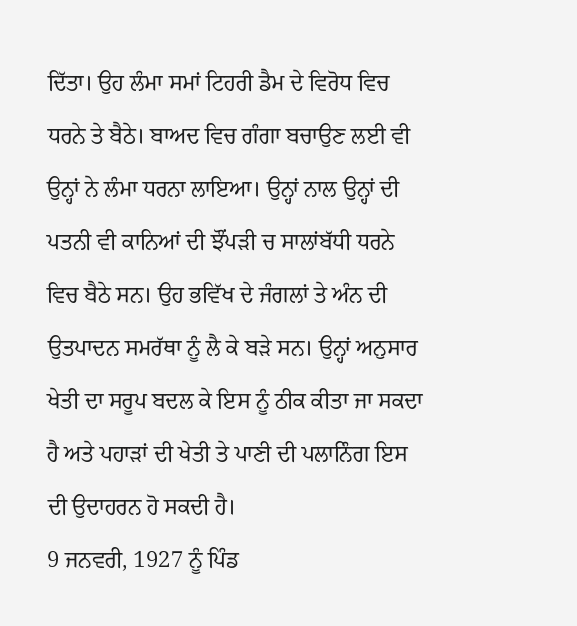ਦਿੱਤਾ। ਉਹ ਲੰਮਾ ਸਮਾਂ ਟਿਹਰੀ ਡੈਮ ਦੇ ਵਿਰੋਧ ਵਿਚ ਧਰਨੇ ਤੇ ਬੈਠੇ। ਬਾਅਦ ਵਿਚ ਗੰਗਾ ਬਚਾਉਣ ਲਈ ਵੀ ਉਨ੍ਹਾਂ ਨੇ ਲੰਮਾ ਧਰਨਾ ਲਾਇਆ। ਉਨ੍ਹਾਂ ਨਾਲ ਉਨ੍ਹਾਂ ਦੀ ਪਤਨੀ ਵੀ ਕਾਨਿਆਂ ਦੀ ਝੌਂਪੜੀ ਚ ਸਾਲਾਂਬੱਧੀ ਧਰਨੇ ਵਿਚ ਬੈਠੇ ਸਨ। ਉਹ ਭਵਿੱਖ ਦੇ ਜੰਗਲਾਂ ਤੇ ਅੰਨ ਦੀ ਉਤਪਾਦਨ ਸਮਰੱਥਾ ਨੂੰ ਲੈ ਕੇ ਬੜੇ ਸਨ। ਉਨ੍ਹਾਂ ਅਨੁਸਾਰ ਖੇਤੀ ਦਾ ਸਰੂਪ ਬਦਲ ਕੇ ਇਸ ਨੂੰ ਠੀਕ ਕੀਤਾ ਜਾ ਸਕਦਾ ਹੈ ਅਤੇ ਪਹਾੜਾਂ ਦੀ ਖੇਤੀ ਤੇ ਪਾਣੀ ਦੀ ਪਲਾਨਿੰਗ ਇਸ ਦੀ ਉਦਾਹਰਨ ਹੋ ਸਕਦੀ ਹੈ।
9 ਜਨਵਰੀ, 1927 ਨੂੰ ਪਿੰਡ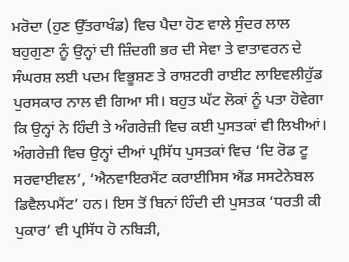ਮਰੋਦਾ (ਹੁਣ ਉੱਤਰਾਖੰਡ) ਵਿਚ ਪੈਦਾ ਹੋਣ ਵਾਲੇ ਸੁੰਦਰ ਲਾਲ ਬਹੁਗੁਣਾ ਨੂੰ ਉਨ੍ਹਾਂ ਦੀ ਜ਼ਿੰਦਗੀ ਭਰ ਦੀ ਸੇਵਾ ਤੇ ਵਾਤਾਵਰਨ ਦੇ ਸੰਘਰਸ਼ ਲਈ ਪਦਮ ਵਿਭੂਸ਼ਣ ਤੇ ਰਾਸ਼ਟਰੀ ਰਾਈਟ ਲਾਇਵਲੀਹੁੱਡ ਪੁਰਸਕਾਰ ਨਾਲ ਵੀ ਗਿਆ ਸੀ। ਬਹੁਤ ਘੱਟ ਲੋਕਾਂ ਨੂੰ ਪਤਾ ਹੋਵੇਗਾ ਕਿ ਉਨ੍ਹਾਂ ਨੇ ਹਿੰਦੀ ਤੇ ਅੰਗਰੇਜ਼ੀ ਵਿਚ ਕਈ ਪੁਸਤਕਾਂ ਵੀ ਲਿਖੀਆਂ। ਅੰਗਰੇਜ਼ੀ ਵਿਚ ਉਨ੍ਹਾਂ ਦੀਆਂ ਪ੍ਰਸਿੱਧ ਪੁਸਤਕਾਂ ਵਿਚ ‘ਦਿ ਰੋਡ ਟੂ ਸਰਵਾਈਵਲ’, ‘ਐਨਵਾਇਰਮੈਂਟ ਕਰਾਈਸਿਸ ਐਂਡ ਸਸਟੇਨੇਬਲ ਡਿਵੈਲਪਮੈਂਟ’ ਹਨ। ਇਸ ਤੋਂ ਬਿਨਾਂ ਹਿੰਦੀ ਦੀ ਪੁਸਤਕ ‘ਧਰਤੀ ਕੀ ਪੁਕਾਰ’ ਵੀ ਪ੍ਰਸਿੱਧ ਹੋ ਨਬਿੜੀ,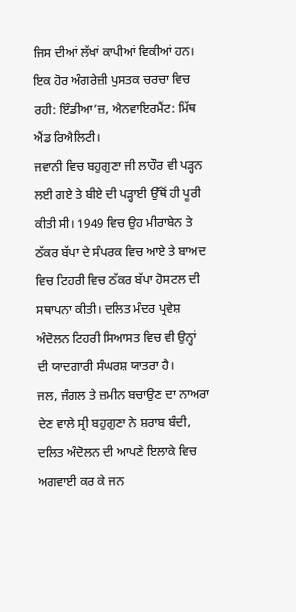ਜਿਸ ਦੀਆਂ ਲੱਖਾਂ ਕਾਪੀਆਂ ਵਿਕੀਆਂ ਹਨ। ਇਕ ਹੋਰ ਅੰਗਰੇਜ਼ੀ ਪੁਸਤਕ ਚਰਚਾ ਵਿਚ ਰਹੀ: ਇੰਡੀਆ’ਜ਼, ਐਨਵਾਇਰਮੈਂਟ: ਮਿੱਥ ਐਂਡ ਰਿਐਲਿਟੀ।
ਜਵਾਨੀ ਵਿਚ ਬਹੁਗੁਣਾ ਜੀ ਲਾਹੌਰ ਵੀ ਪੜ੍ਹਨ ਲਈ ਗਏ ਤੇ ਬੀਏ ਦੀ ਪੜ੍ਹਾਈ ਉੱਥੋਂ ਹੀ ਪੂਰੀ ਕੀਤੀ ਸੀ। 1949 ਵਿਚ ਉਹ ਮੀਰਾਬੇਨ ਤੇ ਠੱਕਰ ਬੱਪਾ ਦੇ ਸੰਪਰਕ ਵਿਚ ਆਏ ਤੇ ਬਾਅਦ ਵਿਚ ਟਿਹਰੀ ਵਿਚ ਠੱਕਰ ਬੱਪਾ ਹੋਸਟਲ ਦੀ ਸਥਾਪਨਾ ਕੀਤੀ। ਦਲਿਤ ਮੰਦਰ ਪ੍ਰਵੇਸ਼ ਅੰਦੋਲਨ ਟਿਹਰੀ ਸਿਆਸਤ ਵਿਚ ਵੀ ਉਨ੍ਹਾਂ ਦੀ ਯਾਦਗਾਰੀ ਸੰਘਰਸ਼ ਯਾਤਰਾ ਹੈ।
ਜਲ, ਜੰਗਲ ਤੇ ਜ਼ਮੀਨ ਬਚਾਉਣ ਦਾ ਨਾਅਰਾ ਦੇਣ ਵਾਲੇ ਸ੍ਰੀ ਬਹੁਗੁਣਾ ਨੇ ਸ਼ਰਾਬ ਬੰਦੀ, ਦਲਿਤ ਅੰਦੋਲਨ ਦੀ ਆਪਣੇ ਇਲਾਕੇ ਵਿਚ ਅਗਵਾਈ ਕਰ ਕੇ ਜਨ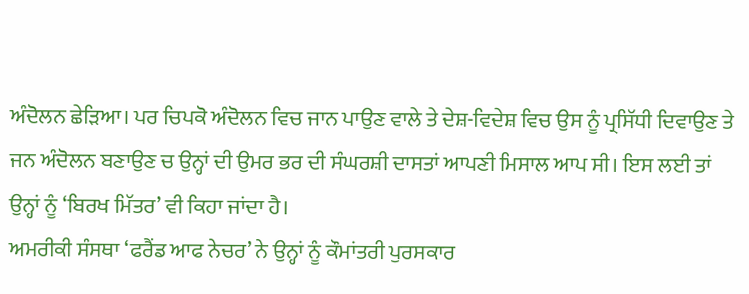ਅੰਦੋਲਨ ਛੇੜਿਆ। ਪਰ ਚਿਪਕੋ ਅੰਦੋਲਨ ਵਿਚ ਜਾਨ ਪਾਉਣ ਵਾਲੇ ਤੇ ਦੇਸ਼-ਵਿਦੇਸ਼ ਵਿਚ ਉਸ ਨੂੰ ਪ੍ਰਸਿੱਧੀ ਦਿਵਾਉਣ ਤੇ ਜਨ ਅੰਦੋਲਨ ਬਣਾਉਣ ਚ ਉਨ੍ਹਾਂ ਦੀ ਉਮਰ ਭਰ ਦੀ ਸੰਘਰਸ਼ੀ ਦਾਸਤਾਂ ਆਪਣੀ ਮਿਸਾਲ ਆਪ ਸੀ। ਇਸ ਲਈ ਤਾਂ ਉਨ੍ਹਾਂ ਨੂੰ ‘ਬਿਰਖ ਮਿੱਤਰ’ ਵੀ ਕਿਹਾ ਜਾਂਦਾ ਹੈ।
ਅਮਰੀਕੀ ਸੰਸਥਾ ‘ਫਰੈਂਡ ਆਫ ਨੇਚਰ’ ਨੇ ਉਨ੍ਹਾਂ ਨੂੰ ਕੌਮਾਂਤਰੀ ਪੁਰਸਕਾਰ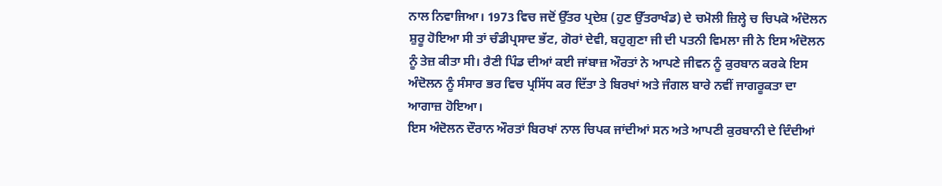ਨਾਲ ਨਿਵਾਜਿਆ। 1973 ਵਿਚ ਜਦੋਂ ਉੱਤਰ ਪ੍ਰਦੇਸ਼ (ਹੁਣ ਉੱਤਰਾਖੰਡ) ਦੇ ਚਮੋਲੀ ਜ਼ਿਲ੍ਹੇ ਚ ਚਿਪਕੋ ਅੰਦੋਲਨ ਸ਼ੁਰੂ ਹੋਇਆ ਸੀ ਤਾਂ ਚੰਡੀਪ੍ਰਸਾਦ ਭੱਟ, ਗੋਰਾਂ ਦੇਵੀ, ਬਹੁਗੁਣਾ ਜੀ ਦੀ ਪਤਨੀ ਵਿਮਲਾ ਜੀ ਨੇ ਇਸ ਅੰਦੋਲਨ ਨੂੰ ਤੇਜ਼ ਕੀਤਾ ਸੀ। ਰੈਣੀ ਪਿੰਡ ਦੀਆਂ ਕਈ ਜਾਂਬਾਜ਼ ਔਰਤਾਂ ਨੇ ਆਪਣੇ ਜੀਵਨ ਨੂੰ ਕੁਰਬਾਨ ਕਰਕੇ ਇਸ ਅੰਦੋਲਨ ਨੂੰ ਸੰਸਾਰ ਭਰ ਵਿਚ ਪ੍ਰਸਿੱਧ ਕਰ ਦਿੱਤਾ ਤੇ ਬਿਰਖਾਂ ਅਤੇ ਜੰਗਲ ਬਾਰੇ ਨਵੀਂ ਜਾਗਰੂਕਤਾ ਦਾ ਆਗਾਜ਼ ਹੋਇਆ।
ਇਸ ਅੰਦੋਲਨ ਦੌਰਾਨ ਔਰਤਾਂ ਬਿਰਖਾਂ ਨਾਲ ਚਿਪਕ ਜਾਂਦੀਆਂ ਸਨ ਅਤੇ ਆਪਣੀ ਕੁਰਬਾਨੀ ਦੇ ਦਿੰਦੀਆਂ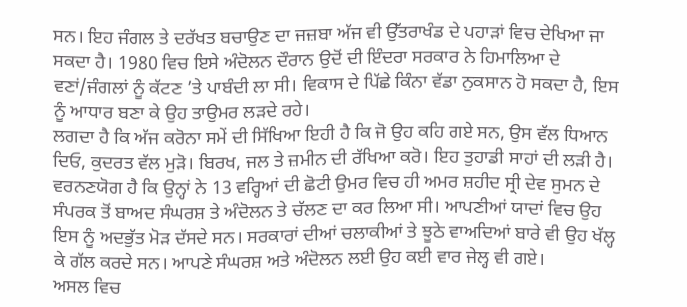ਸਨ। ਇਹ ਜੰਗਲ ਤੇ ਦਰੱਖਤ ਬਚਾਉਣ ਦਾ ਜਜ਼ਬਾ ਅੱਜ ਵੀ ਉੱਤਰਾਖੰਡ ਦੇ ਪਹਾੜਾਂ ਵਿਚ ਦੇਖਿਆ ਜਾ ਸਕਦਾ ਹੈ। 1980 ਵਿਚ ਇਸੇ ਅੰਦੋਲਨ ਦੌਰਾਨ ਉਦੋਂ ਦੀ ਇੰਦਰਾ ਸਰਕਾਰ ਨੇ ਹਿਮਾਲਿਆ ਦੇ ਵਣਾਂ/ਜੰਗਲਾਂ ਨੂੰ ਕੱਟਣ ’ਤੇ ਪਾਬੰਦੀ ਲਾ ਸੀ। ਵਿਕਾਸ ਦੇ ਪਿੱਛੇ ਕਿੰਨਾ ਵੱਡਾ ਨੁਕਸਾਨ ਹੋ ਸਕਦਾ ਹੈ, ਇਸ ਨੂੰ ਆਧਾਰ ਬਣਾ ਕੇ ਉਹ ਤਾਉਮਰ ਲੜਦੇ ਰਹੇ।
ਲਗਦਾ ਹੈ ਕਿ ਅੱਜ ਕਰੋਨਾ ਸਮੇਂ ਦੀ ਸਿੱਖਿਆ ਇਹੀ ਹੈ ਕਿ ਜੋ ਉਹ ਕਹਿ ਗਏ ਸਨ, ਉਸ ਵੱਲ ਧਿਆਨ ਦਿਓ, ਕੁਦਰਤ ਵੱਲ ਮੁੜੋ। ਬਿਰਖ, ਜਲ ਤੇ ਜ਼ਮੀਨ ਦੀ ਰੱਖਿਆ ਕਰੋ। ਇਹ ਤੁਹਾਡੀ ਸਾਹਾਂ ਦੀ ਲੜੀ ਹੈ।
ਵਰਨਣਯੋਗ ਹੈ ਕਿ ਉਨ੍ਹਾਂ ਨੇ 13 ਵਰ੍ਹਿਆਂ ਦੀ ਛੋਟੀ ਉਮਰ ਵਿਚ ਹੀ ਅਮਰ ਸ਼ਹੀਦ ਸ੍ਰੀ ਦੇਵ ਸੁਮਨ ਦੇ ਸੰਪਰਕ ਤੋਂ ਬਾਅਦ ਸੰਘਰਸ਼ ਤੇ ਅੰਦੋਲਨ ਤੇ ਚੱਲਣ ਦਾ ਕਰ ਲਿਆ ਸੀ। ਆਪਣੀਆਂ ਯਾਦਾਂ ਵਿਚ ਉਹ ਇਸ ਨੂੰ ਅਦਭੁੱਤ ਮੋੜ ਦੱਸਦੇ ਸਨ। ਸਰਕਾਰਾਂ ਦੀਆਂ ਚਲਾਕੀਆਂ ਤੇ ਝੂਠੇ ਵਾਅਦਿਆਂ ਬਾਰੇ ਵੀ ਉਹ ਖੱਲ੍ਹ ਕੇ ਗੱਲ ਕਰਦੇ ਸਨ। ਆਪਣੇ ਸੰਘਰਸ਼ ਅਤੇ ਅੰਦੋਲਨ ਲਈ ਉਹ ਕਈ ਵਾਰ ਜੇਲ੍ਹ ਵੀ ਗਏ।
ਅਸਲ ਵਿਚ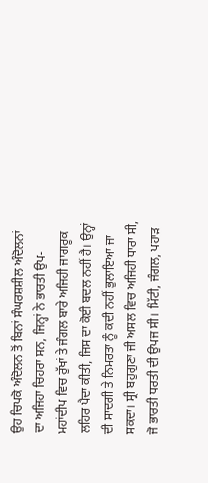ਉਹ ਚਿਪਕੋ ਅੰਦੋਲਨ ਤੋਂ ਬਿਨਾਂ ਸੰਘਰਸ਼ਸ਼ੀਲ ਅੰਦੋਲਨਾਂ ਦਾ ਅਜਿਹਾ ਚਿਹਰਾ ਸਨ, ਜਿਨ੍ਹਾਂ ਨੇ ਭਾਰਤੀ ਉਪ-ਮਹਾਂਦੀਪ ਵਿਚ ਰੁੱਖਾਂ ਤੇ ਜੰਗਲ ਬਾਰੇ ਅਜਿਹੀ ਜਾਗਰੂਕ ਲਹਿਰ ਪੈਦਾ ਕੀਤੀ, ਜਿਸ ਦਾ ਕੋਈ ਬਦਲ ਨਹੀਂ ਹੈ। ਉਨ੍ਹਾਂ ਦੀ ਸਾਦਗੀ ਤੇ ਨਿਮਰਤਾ ਨੂੰ ਕਦੀ ਨਹੀਂ ਭੁਲਾਇਆ ਜਾ ਸਕਦਾ। ਸ੍ਰੀ ਬਹੁਗੁਣਾ ਜੀ ਅਸਲ ਵਿਚ ਅਜਿਹੀ ਧਾਰਾ ਸੀ, ਜੋ ਭਾਰਤੀ ਧਰਤੀ ਦੀ ਉਪਜ ਸੀ। ਮਿੱਟੀ, ਜੰਗਲ, ਪਹਾੜ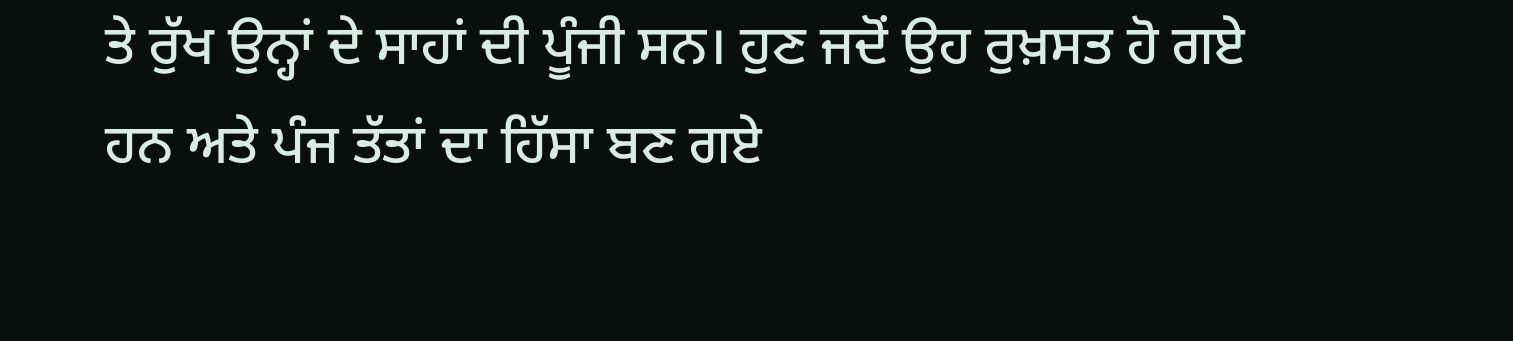ਤੇ ਰੁੱਖ ਉਨ੍ਹਾਂ ਦੇ ਸਾਹਾਂ ਦੀ ਪੂੰਜੀ ਸਨ। ਹੁਣ ਜਦੋਂ ਉਹ ਰੁਖ਼ਸਤ ਹੋ ਗਏ ਹਨ ਅਤੇ ਪੰਜ ਤੱਤਾਂ ਦਾ ਹਿੱਸਾ ਬਣ ਗਏ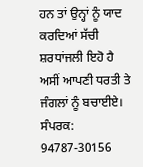ਹਨ ਤਾਂ ਉਨ੍ਹਾਂ ਨੂੰ ਯਾਦ ਕਰਦਿਆਂ ਸੱਚੀ ਸ਼ਰਧਾਂਜਲੀ ਇਹੋ ਹੈ ਅਸੀਂ ਆਪਣੀ ਧਰਤੀ ਤੇ ਜੰਗਲਾਂ ਨੂੰ ਬਚਾਈਏ।
ਸੰਪਰਕ: 94787-30156